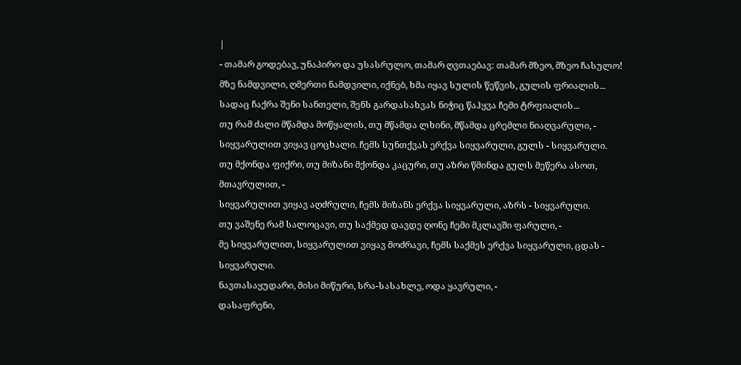|
- თამარ გოდებავ, უნაპირო და უსასრულო, თამარ ღვთაებავ: თამარ მზეო, მზეო ჩასულო!
მზე ნამდვილი, ღმერთი ნამდვილი, იქნებ, ხმა იყავ სულის წეწვის, გულის ფრიალის...
სადაც ჩაქრა შენი სანთელი, შენს გარდასახვას ნიჭიც წაჰყვა ჩემი ტრფიალის...
თუ რამ ძალი მწამდა მოწყალის, თუ მწამდა ლხინი, მწამდა ცრემლი ნიაღვარული, -
სიყვარულით ვიყავ ცოცხალი. ჩემს სუნთქვას ერქვა სიყვარული, გულს - სიყვარული.
თუ მქონდა ფიქრი, თუ მიზანი მქონდა კაცური, თუ აზრი წმინდა გულს მეწერა ასოთ, მთავრულით, -
სიყვარულით ვიყავ აღძრული, ჩემს მიზანს ერქვა სიყვარული, აზრს - სიყვარული.
თუ ვაშენე რამ სალოცავი, თუ საქმედ დავდე ღონე ჩემი მკლავში ფარული, -
მე სიყვარულით, სიყვარულით ვიყავ მოძრავი, ჩემს საქმეს ერქვა სიყვარული, ცდას - სიყვარული.
ნავთასაყუდარი, მისი მიწური, სრა-სასახლე, ოდა ყავრული, -
დასაფრენი,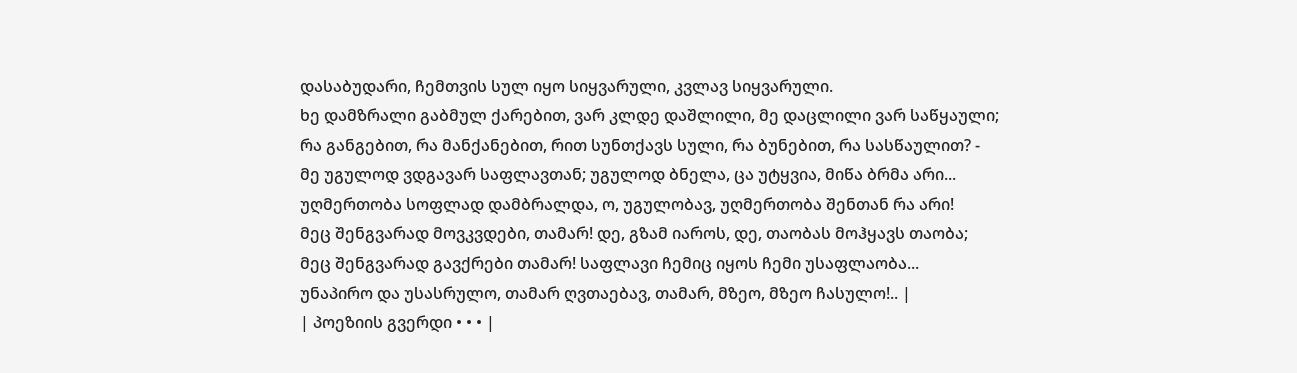დასაბუდარი, ჩემთვის სულ იყო სიყვარული, კვლავ სიყვარული.
ხე დამზრალი გაბმულ ქარებით, ვარ კლდე დაშლილი, მე დაცლილი ვარ საწყაული;
რა განგებით, რა მანქანებით, რით სუნთქავს სული, რა ბუნებით, რა სასწაულით? -
მე უგულოდ ვდგავარ საფლავთან; უგულოდ ბნელა, ცა უტყვია, მიწა ბრმა არი...
უღმერთობა სოფლად დამბრალდა, ო, უგულობავ, უღმერთობა შენთან რა არი!
მეც შენგვარად მოვკვდები, თამარ! დე, გზამ იაროს, დე, თაობას მოჰყავს თაობა;
მეც შენგვარად გავქრები თამარ! საფლავი ჩემიც იყოს ჩემი უსაფლაობა...
უნაპირო და უსასრულო, თამარ ღვთაებავ, თამარ, მზეო, მზეო ჩასულო!.. |
| პოეზიის გვერდი • • • |